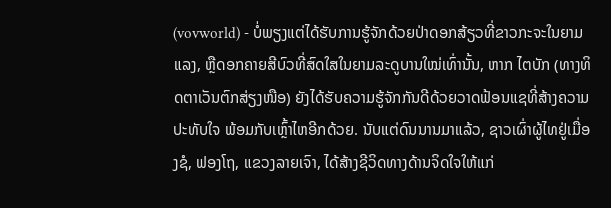(vovworld) - ບໍ່ພຽງແຕ່ໄດ້ຮັບການຮູ້ຈັກດ້ວຍປ່າດອກສ້ຽວທີ່ຂາວກະຈະໃນຍາມແລງ, ຫຼືດອກຄາຍສີບົວທີ່ສົດໃສໃນຍາມລະດູບານໃໝ່ເທົ່ານັ້ນ, ຫາກ ໄຕບັກ (ທາງທິດຕາເວັນຕົກສ່ຽງໜືອ) ຍັງໄດ້ຮັບຄວາມຮູ້ຈັກກັນດີດ້ວຍວາດຟ້ອນແຊທີ່ສ້າງຄວາມປະທັບໃຈ ພ້ອມກັບເຫຼົ້າໄຫອີກດ້ວຍ. ນັບແຕ່ດົນນານມາແລ້ວ, ຊາວເຜົ່າຜູ້ໄທຢູ່ເມື່ອງຊໍ, ຟອງໂຖ, ແຂວງລາຍເຈົາ, ໄດ້ສ້າງຊີວິດທາງດ້ານຈິດໃຈໃຫ້ແກ່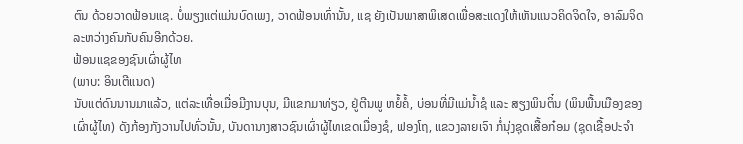ຕົນ ດ້ວຍວາດຟ້ອນແຊ. ບໍ່ພຽງແຕ່ແມ່ນບົດເພງ, ວາດຟ້ອນເທົ່ານັ້ນ, ແຊ ຍັງເປັນພາສາພິເສດເພື່ອສະແດງໃຫ້ເຫັນແນວຄິດຈິດໃຈ, ອາລົມຈິດລະຫວ່າງຄົນກັບຄົນອີກດ້ວຍ.
ຟ້ອນແຊຂອງຊົນເຜົ່າຜູ້ໄທ
(ພາບ: ອິນເຕີແນດ)
ນັບແຕ່ດົນນານມາແລ້ວ, ແຕ່ລະເທື່ອເມື່ອມີງານບຸນ, ມີແຂກມາທ່ຽວ, ຢູ່ຕີນພູ ຫຍໍ້ຄໍ້, ບ່ອນທີ່ມີແມ່ນ້ຳຊໍ ແລະ ສຽງພິນຕິ໋ນ (ພິນພື້ນເມືອງຂອງເຜົ່າຜູ້ໄທ) ດັງກ້ອງກັງວານໄປທົ່ວນັ້ນ, ບັນດານາງສາວຊົນເຜົ່າຜູ້ໄທເຂດເມື່ອງຊໍ, ຟອງໂຖ, ແຂວງລາຍເຈົາ ກໍ່ນຸ່ງຊຸດເສື້ອກ໋ອມ (ຊຸດເຊື້ອປະຈຳ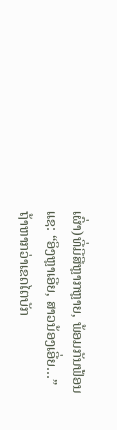ເຜົ່າ)ທີ່ມີສີຫຼາກຫຼາຍ, ພ້ອມກັນຟ້ອນແຊ: “ອິງຫຼາເອີຍ, ສາວນ້ອງເອີ່ຍ…”
ຖ້າຫາກວ່າເຂດໄຕບັກ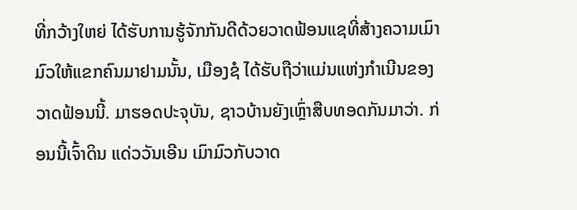ທີ່ກວ້າງໃຫຍ່ ໄດ້ຮັບການຮູ້ຈັກກັນດີດ້ວຍວາດຟ້ອນແຊທີ່ສ້າງຄວາມເມົາມົວໃຫ້ແຂກຄົນມາຢາມນັ້ນ, ເມືອງຊໍ ໄດ້ຮັບຖືວ່າແມ່ນແຫ່ງກຳເນີນຂອງວາດຟ້ອນນີ້. ມາຮອດປະຈຸບັນ, ຊາວບ້ານຍັງເຫຼົ່າສືບທອດກັນມາວ່າ. ກ່ອນນີ້ເຈົ້າດິນ ແດ່ວວັນເອີນ ເມົາມົວກັບວາດ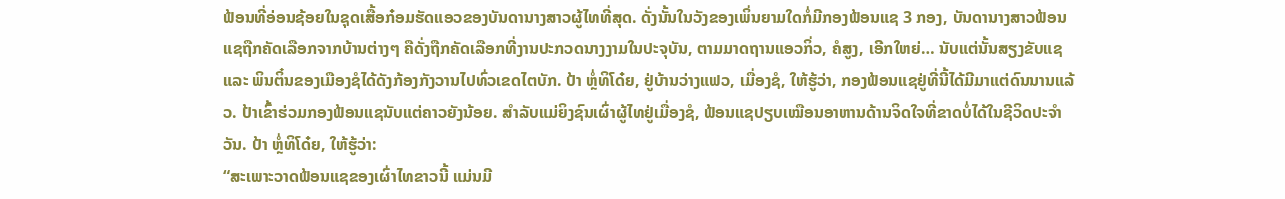ຟ້ອນທີ່ອ່ອນຊ້ອຍໃນຊຸດເສື້ອກ໋ອມຮັດແອວຂອງບັນດານາງສາວຜູ້ໄທທີ່ສຸດ. ດັ່ງນັ້ນໃນວັງຂອງເພິ່ນຍາມໃດກໍ່ມີກອງຟ້ອນແຊ 3 ກອງ, ບັນດານາງສາວຟ້ອນແຊຖືກຄັດເລືອກຈາກບ້ານຕ່າງໆ ຄືດັ່ງຖືກຄັດເລືອກທີ່ງານປະກວດນາງງາມໃນປະຈຸບັນ, ຕາມມາດຖານແອວກິ່ວ, ຄໍສູງ, ເອີກໃຫຍ່… ນັບແຕ່ນັ້ນສຽງຂັບແຊ ແລະ ພິນຕິ໋ນຂອງເມືອງຊໍໄດ້ດັງກ້ອງກັງວານໄປທົ່ວເຂດໄຕບັກ. ປ້າ ຫຼໍ່ທິໂດ໋ຍ, ຢູ່ບ້ານວ່າງແຟວ, ເມື່ອງຊໍ, ໃຫ້ຮູ້ວ່າ, ກອງຟ້ອນແຊຢູ່ທີ່ນີ້ໄດ້ມີມາແຕ່ດົນນານແລ້ວ. ປ້າເຂົ້າຮ່ວມກອງຟ້ອນແຊນັບແຕ່ຄາວຍັງນ້ອຍ. ສຳລັບແມ່ຍິງຊົນເຜົ່າຜູ້ໄທຢູ່ເມື່ອງຊໍ, ຟ້ອນແຊປຽບເໝືອນອາຫານດ້ານຈິດໃຈທີ່ຂາດບໍ່ໄດ້ໃນຊີວິດປະຈຳວັນ. ປ້າ ຫຼໍ່ທິໂດ໋ຍ, ໃຫ້ຮູ້ວ່າ:
“ສະເພາະວາດຟ້ອນແຊຂອງເຜົ່າໄທຂາວນີ້ ແມ່ນມີ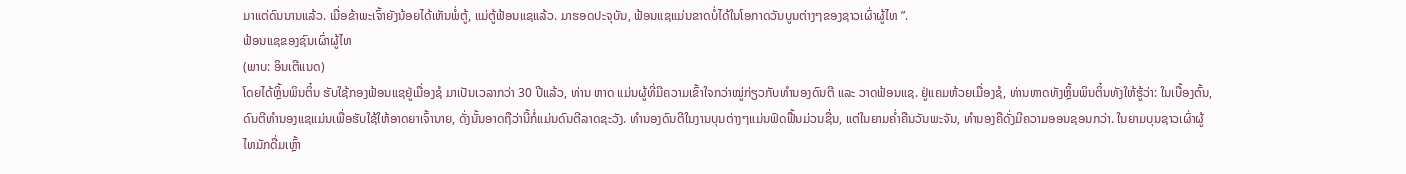ມາແຕ່ດົນນານແລ້ວ. ເມື່ອຂ້າພະເຈົ້າຍັງນ້ອຍໄດ້ເຫັນພໍ່ຕູ້, ແມ່ຕູ້ຟ້ອນແຊແລ້ວ. ມາຮອດປະຈຸບັນ, ຟ້ອນແຊແມ່ນຂາດບໍ່ໄດ້ໃນໂອກາດວັນບູນຕ່າງໆຂອງຊາວເຜົ່າຜູ້ໄທ ”.
ຟ້ອນແຊຂອງຊົນເຜົ່າຜູ້ໄທ
(ພາບ: ອິນເຕີແນດ)
ໂດຍໄດ້ຫຼິ້ນພິນຕິ໋ນ ຮັບໃຊ້ກອງຟ້ອນແຊຢູ່ເມື່ອງຊໍ ມາເປັນເວລາກວ່າ 30 ປີແລ້ວ, ທ່ານ ຫາດ ແມ່ນຜູ້ທີ່ມີຄວາມເຂົ້າໃຈກວ່າໝູ່ກ່ຽວກັບທຳນອງດົນຕີ ແລະ ວາດຟ້ອນແຊ. ຢູ່ແຄມຫ້ວຍເມື່ອງຊໍ, ທ່ານຫາດທັງຫຼິ້ນພິນຕິ໋ນທັງໃຫ້ຮູ້ວ່າ: ໃນເບື້ອງຕົ້ນ, ດົນຕີທຳນອງແຊແມ່ນເພື່ອຮັບໃຊ້ໃຫ້ອາດຍາເຈົ້ານາຍ, ດັ່ງນັ້ນອາດຖືວ່ານີ້ກໍ່ແມ່ນດົນຕີລາດຊະວັງ. ທຳນອງດົນຕີໃນງານບຸນຕ່າງໆແມ່ນຟົດຟື້ນມ່ວນຊື່ນ, ແຕ່ໃນຍາມຄ່ຳຄືນວັນພະຈັນ, ທຳນອງຄືດັ່ງມີຄວາມອອນຊອນກວ່າ. ໃນຍາມບຸນຊາວເຜົ່າຜູ້ໄທມັກດື່ມເຫຼົ້າ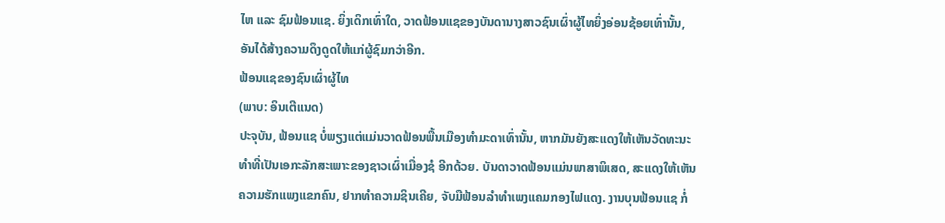ໄຫ ແລະ ຊົມຟ້ອນແຊ. ຍິ່ງເດິກເທົ່າໃດ, ວາດຟ້ອນແຊຂອງບັນດານາງສາວຊົນເຜົ່າຜູ້ໄທຍິ່ງອ່ອນຊ້ອຍເທົ່ານັ້ນ, ອັນໄດ້ສ້າງຄວາມດຶງດູດໃຫ້ແກ່ຜູ້ຊົມກວ່າອີກ.
ຟ້ອນແຊຂອງຊົນເຜົ່າຜູ້ໄທ
(ພາບ: ອິນເຕີແນດ)
ປະຈຸບັນ, ຟ້ອນແຊ ບໍ່ພຽງແຕ່ແມ່ນວາດຟ້ອນພື້ນເມືອງທຳມະດາເທົ່ານັ້ນ, ຫາກມັນຍັງສະແດງໃຫ້ເຫັນວັດທະນະທຳທີ່ເປັນເອກະລັກສະເພາະຂອງຊາວເຜົ່າເມື່ອງຊໍ ອີກດ້ວຍ. ບັນດາວາດຟ້ອນແມ່ນພາສາພິເສດ, ສະແດງໃຫ້ເຫັນຄວາມຮັກແພງແຂກຄົນ, ຢາກທຳຄວາມຊິນເຄີຍ, ຈັບມືຟ້ອນລຳທຳເພງແຄມກອງໄຟແດງ. ງານບຸນຟ້ອນແຊ ກໍ່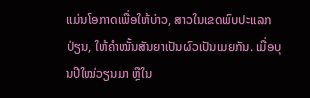ແມ່ນໂອກາດເພື່ອໃຫ້ບ່າວ, ສາວໃນເຂດພົບປະແລກປ່ຽນ, ໃຫ້ຄຳໝັ້ນສັນຍາເປັນຜົວເປັນເມຍກັນ. ເມື່ອບຸນປີໃໝ່ວຽນມາ ຫຼືໃນ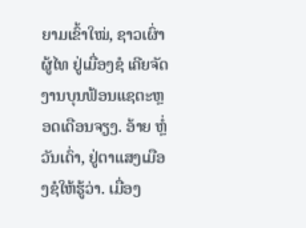ຍາມເຂົ້າໃໝ່, ຊາວເຜົ່າຜູ້ໄທ ຢູ່ເມື່ອງຊໍ ເຄີຍຈັດງານບຸນຟ້ອນແຊຕະຫຼອດເດືອນຈຽງ. ອ້າຍ ຫຼໍ່ວັນເດົ່າ, ຢູ່ຕາແສງເມືອງຊໍໃຫ້ຮູ້ວ່າ. ເມື່ອງ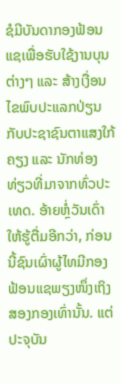ຊໍມີບັນດາກອງຟ້ອນແຊເພື່ອຮັບໃຊ້ງານບຸນຕ່າງໆ ແລະ ສ້າງເງື່ອນໄຂພົບປະແລກປ່ຽນກັບປະຊາຊົນຕາແສງໃກ້ຄຽງ ແລະ ນັກທ່ອງທ່ຽວທີ່ມາຈາກທົ່ວປະເທດ. ອ້າຍຫຼໍ່ວັນເດົ່າໃຫ້ຮູ້ຕື່ມອີກວ່າ, ກ່ອນນີ້ຊົນເຜົ່າຜູ້ໄທມີກອງຟ້ອນແຊພຽງໜຶ່ງເຖິງສອງກອງເທົ່ານັ້ນ. ແຕ່ປະຈຸບັນ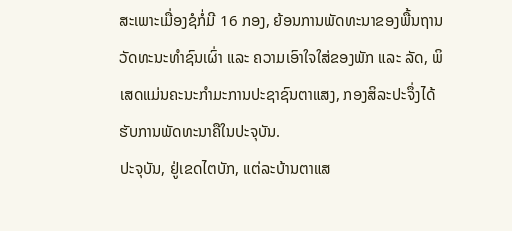ສະເພາະເມື່ອງຊໍກໍ່ມີ 16 ກອງ, ຍ້ອນການພັດທະນາຂອງພື້ນຖານວັດທະນະທຳຊົນເຜົ່າ ແລະ ຄວາມເອົາໃຈໃສ່ຂອງພັກ ແລະ ລັດ, ພິເສດແມ່ນຄະນະກຳມະການປະຊາຊົນຕາແສງ, ກອງສິລະປະຈຶ່ງໄດ້ຮັບການພັດທະນາຄືໃນປະຈຸບັນ.
ປະຈຸບັນ, ຢູ່ເຂດໄຕບັກ, ແຕ່ລະບ້ານຕາແສ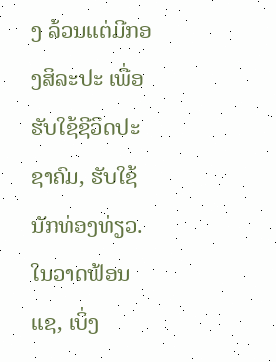ງ ລ້ວນແຕ່ມີກອງສິລະປະ ເພື່ອຮັບໃຊ້ຊີວິດປະຊາຄົມ, ຮັບໃຊ້ນັກທ່ອງທ່ຽວ. ໃນວາດຟ້ອນແຊ, ເບິ່ງ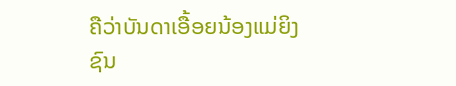ຄືວ່າບັນດາເອື້ອຍນ້ອງແມ່ຍິງຊົນ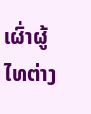ເຜົ່າຜູ້ໄທຕ່າງ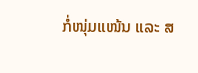ກໍ່ໜຸ່ມແໜ້ນ ແລະ ສ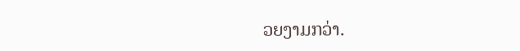ວຍງາມກວ່າ.